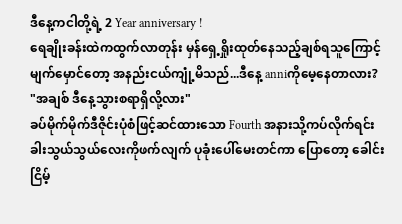ဒီနေ့ကငါတို့ရဲ့ 2 Year anniversary !
ရေချိုးခန်းထဲကထွက်လာတုန်း မှန်ရှေ့ရှိုးထုတ်နေသည့်ချစ်ရသူကြောင့် မျက်မှောင်တော့ အနည်းငယ်ကျုံ့မိသည်...ဒီနေ့ anniကိုမေ့နေတာလား?
"အချစ် ဒီနေ့သွားစရာရှိလို့လား"
ခပ်မိုက်မိုက်ဒီဇိုင်းပုံစံဖြင့်ဆင်ထားသော Fourth အနားသို့ကပ်လိုက်ရင်း ခါးသွယ်သွယ်လေးကိုဖက်လျက် ပုခုံးပေါ်မေးတင်ကာ ပြောတော့ ခေါင်းငြိမ့်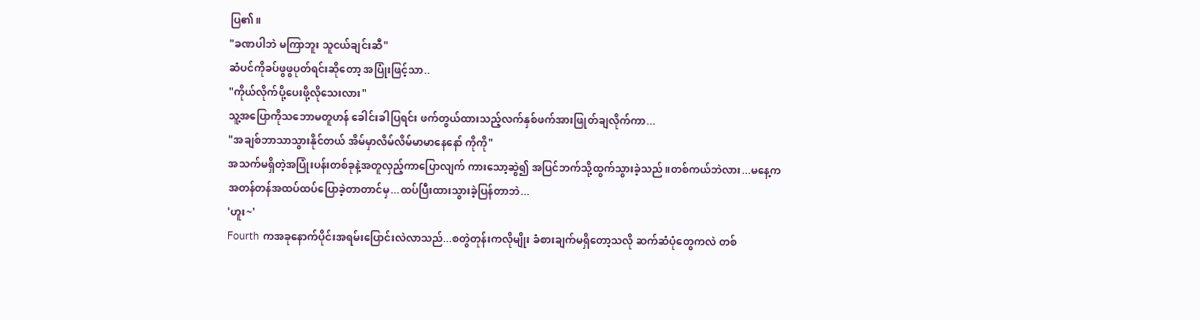ပြ၏။
"ခဏပါဘဲ မကြာဘူး သူငယ်ချင်းဆီ"
ဆံပင်ကိုခပ်ဖွဖွပုတ်ရင်းဆိုတော့ အပြုံးဖြင့်သာ..
"ကိုယ်လိုက်ပို့ပေးဖို့လိုသေးလား"
သူ့အပြောကိုသဘောမတူဟန် ခေါင်းခါပြရင်း ဖက်တွယ်ထားသည့်လက်နှစ်ဖက်အားဖြုတ်ချလိုက်ကာ...
"အချစ်ဘာသာသွားနိုင်တယ် အိမ်မှာလိမ်လိမ်မာမာနေနော် ကိုကို"
အသက်မရှိတဲ့အပြုံးပန်းတစ်ခုနဲ့အတူလှည့်ကာပြောလျက် ကားသော့ဆွဲ၍ အပြင်ဘက်သို့ထွက်သွားခဲ့သည်။တစ်ကယ်ဘဲလား...မနေ့ကအတန်တန်အထပ်ထပ်ပြောခဲ့တာတာင်မှ...ထပ်ပြီးထားသွားခဲ့ပြန်တာဘဲ...
'ဟူး~'
Fourth ကအခုနောက်ပိုင်းအရမ်းပြောင်းလဲလာသည်...စတွဲတုန်းကလိုမျိုး ခံစားချက်မရှိတော့သလို ဆက်ဆံပုံတွေကလဲ တစ်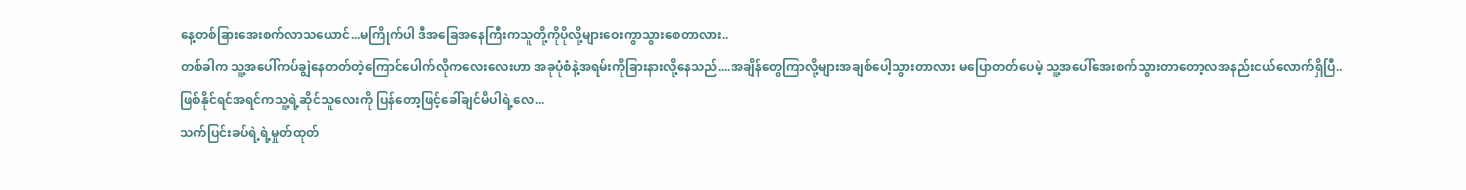နေ့တစ်ခြားအေးစက်လာသယောင်...မကြိုက်ပါ ဒီအခြေအနေကြီးကသူတို့ကိုပိုလို့များဝေးကွာသွားစေတာလား..
တစ်ခါက သူ့အပေါ်ကပ်ချွဲနေတတ်တဲ့ကြောင်ပေါက်လိုကလေးလေးဟာ အခုပုံစံနဲ့အရမ်းကိုခြားနားလို့နေသည်....အချိန်တွေကြာလို့များအချစ်ပေါ့သွားတာလား မပြောတတ်ပေမဲ့ သူ့အပေါ်အေးစက်သွားတာတော့လအနည်းငယ်လောက်ရှိပြီ..
ဖြစ်နိုင်ရင်အရင်ကသူ့ရဲ့ဆိုင်သူလေးကို ပြန်တော့ဖြင့်ခေါ်ချင်မိပါရဲ့လေ...
သက်ပြင်းခပ်ရဲ့ရဲ့မှုတ်ထုတ်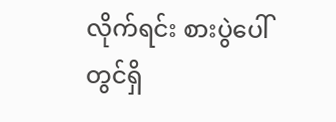လိုက်ရင်း စားပွဲပေါ်တွင်ရှိ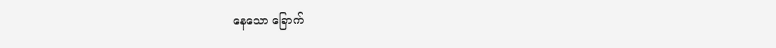နေသော ခြောက်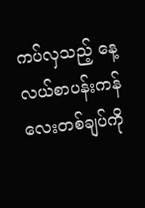ကပ်လှသည့် နေ့လယ်စာပန်းကန်လေးတစ်ချပ်ကို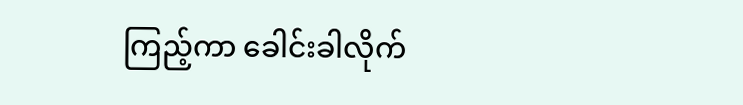ကြည့်ကာ ခေါင်းခါလိုက်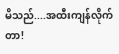မိသည်....အထီးကျန်လိုက်တာ!